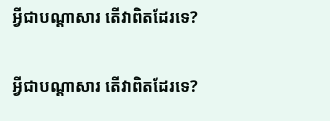អ្វីជាបណ្តាសារ តើវាពិតដែរទេ?

អ្វីជាបណ្តាសារ តើវាពិតដែរទេ?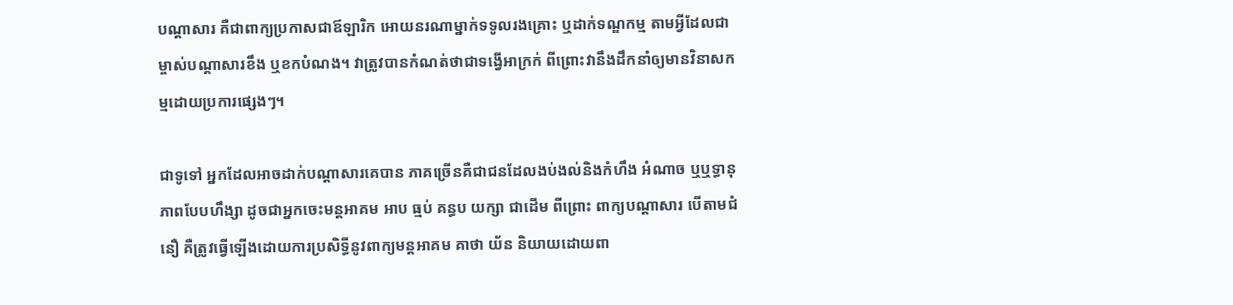បណ្តាសារ គឺជាពាក្យប្រកាសជាឪឡារិក អោយនរណាម្នាក់ទទូលរងគ្រោះ ឬដាក់ទណ្ឌកម្ម តាមអ្វីដែលជាម្ចាស់បណ្តាសារខឹង ឬខកបំណង។ វាត្រូវបានកំណត់ថាជាទង្វើអាក្រក់ ពីព្រោះវានឹងដឹកនាំឲ្យមានវិនាសកម្មដោយប្រការផ្សេងៗ។

ជាទូទៅ អ្នកដែលអាចដាក់បណ្តាសារគេបាន ភាគច្រើនគឺជាជនដែលងប់ងល់និងកំហឹង អំណាច ឬឬទ្ធានុភាពបែបហឹង្សា ដូចជាអ្នកចេះមន្តអាគម អាប ធ្មប់ គន្ធប យក្សា ជាដើម ពីព្រោះ ពាក្យបណ្តាសារ បើតាមជំនឿ គឺត្រូវធ្វើឡើងដោយការប្រសិទ្ធីនូវពាក្យមន្តអាគម គាថា យ័ន និយាយដោយពា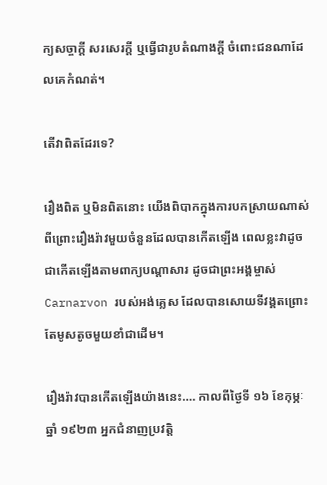ក្យសច្ចាក្តី សរសេរក្តី ឬធ្វើជារូបតំណាងក្តី ចំពោះជនណាដែលគេកំណត់។

តើវាពិតដែរទេ?

រឿងពិត ឬមិនពិតនោះ យើងពិបាកក្នុងការបកស្រាយណាស់ ពីព្រោះរឿងរ៉ាវមួយចំនួនដែលបានកើតឡើង ពេលខ្លះវាដូចជាកើតឡើងតាមពាក្យបណ្តាសារ ដូចជាព្រះអង្គម្ចាស់ Carnarvon របស់អង់គ្លេស ដែលបានសោយទីវង្គតព្រោះតែមូសតូចមួយខាំជាដើម។

រឿងរ៉ាវបានកើតឡើងយ៉ាងនេះ…. កាលពីថ្ងៃទី ១៦ ខែកុម្ភៈ ឆ្នាំ ១៩២៣ អ្នកជំនាញប្រវត្តិ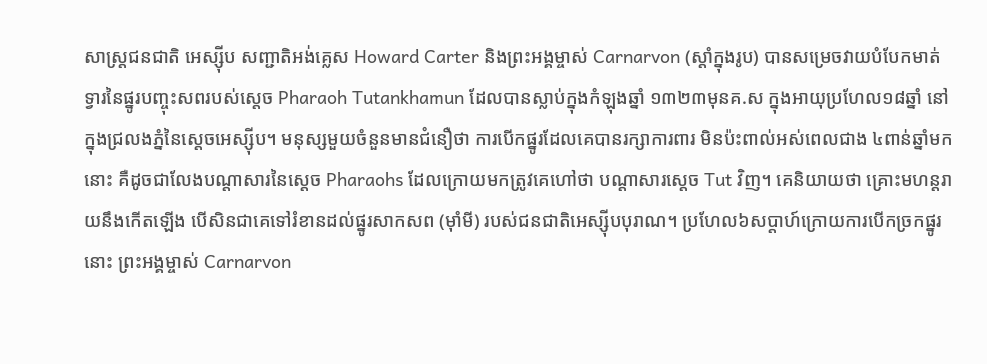សាស្រ្តជនជាតិ អេស្ស៊ីប សញ្ជាតិអង់គ្លេស Howard Carter និងព្រះអង្គម្ចាស់ Carnarvon (ស្តាំក្នុងរូប) បានសម្រេចវាយបំបែកមាត់ទ្វារនៃផ្នូរបញ្ចុះសពរបស់ស្តេច Pharaoh Tutankhamun ដែលបានស្លាប់ក្នុងកំឡុងឆ្នាំ ១៣២៣មុនគ.ស ក្នុងអាយុប្រហែល១៨ឆ្នាំ នៅក្នុងជ្រលងភ្នំនៃស្តេចអេស្ស៊ីប។ មនុស្សមួយចំនួនមានជំនឿថា ការបើកផ្នូរដែលគេបានរក្សាការពារ មិនប៉ះពាល់អស់ពេលជាង ៤ពាន់ឆ្នាំមកនោះ គឺដូចជាលែងបណ្តាសារនៃស្តេច Pharaohs ដែលក្រោយមកត្រូវគេហៅថា បណ្តាសារស្តេច Tut វិញ។ គេនិយាយថា គ្រោះមហន្តរាយនឹងកើតឡើង បើសិនជាគេទៅរំខានដល់ផ្នូរសាកសព (ម៉ាំមី) របស់ជនជាតិអេស្ស៊ីបបុរាណ។ ប្រហែល៦សប្តាហ៍ក្រោយការបើកច្រកផ្នូរនោះ ព្រះអង្គម្ចាស់ Carnarvon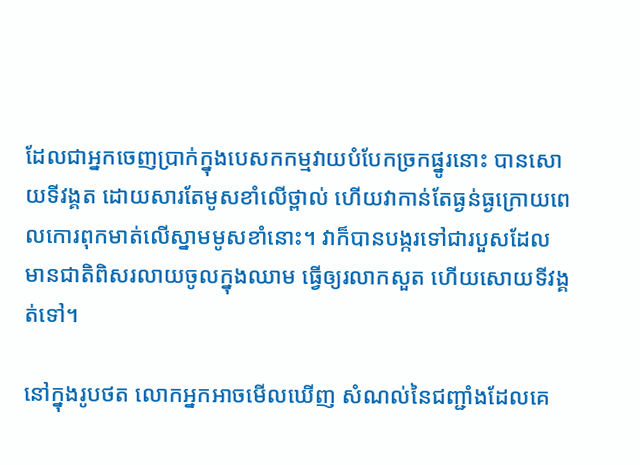ដែលជាអ្នកចេញប្រាក់ក្នុងបេសកកម្មវាយបំបែកច្រកផ្នូរនោះ បានសោយទីវង្គត ដោយសារតែមូសខាំលើថ្ពាល់ ហើយវាកាន់តែធ្ងន់ធ្ងក្រោយពេលកោរពុកមាត់លើស្នាមមូសខាំនោះ។ វាក៏បានបង្ករទៅជារបួសដែលមានជាតិពិសរលាយចូលក្នុងឈាម ធ្វើឲ្យរលាកសួត ហើយសោយទីវង្គត់ទៅ។

នៅក្នុងរូបថត លោកអ្នកអាចមើលឃើញ សំណល់នៃជញ្ជាំងដែលគេ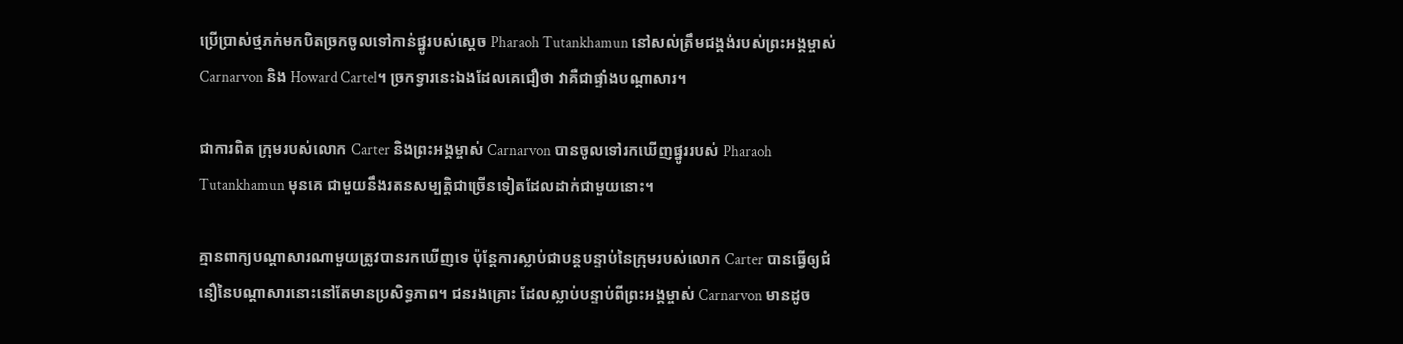ប្រើប្រាស់ថ្មភក់មកបិតច្រកចូលទៅកាន់ផ្នូរបស់ស្តេច Pharaoh Tutankhamun នៅសល់ត្រឹមជង្គង់របស់ព្រះអង្គម្ចាស់ Carnarvon និង Howard Cartel។ ច្រកទ្វារនេះឯងដែលគេជឿថា វាគឺជាផ្ទាំងបណ្តាសារ។

ជាការពិត ក្រុមរបស់លោក Carter និងព្រះអង្គម្ចាស់ Carnarvon បានចូលទៅរកឃើញផ្នូររបស់ Pharaoh Tutankhamun មុនគេ ជាមួយនឹងរតនសម្បត្តិជាច្រើនទៀតដែលដាក់ជាមួយនោះ។

គ្មានពាក្យបណ្តាសារណាមួយត្រូវបានរកឃើញទេ ប៉ុន្តែការស្លាប់ជាបន្តបន្ទាប់នៃក្រុមរបស់លោក Carter បានធ្វើឲ្យជំនឿនៃបណ្តាសារនោះនៅតែមានប្រសិទ្ធភាព។ ជនរងគ្រោះ ដែលស្លាប់បន្ទាប់ពីព្រះអង្គម្ចាស់ Carnarvon មានដូច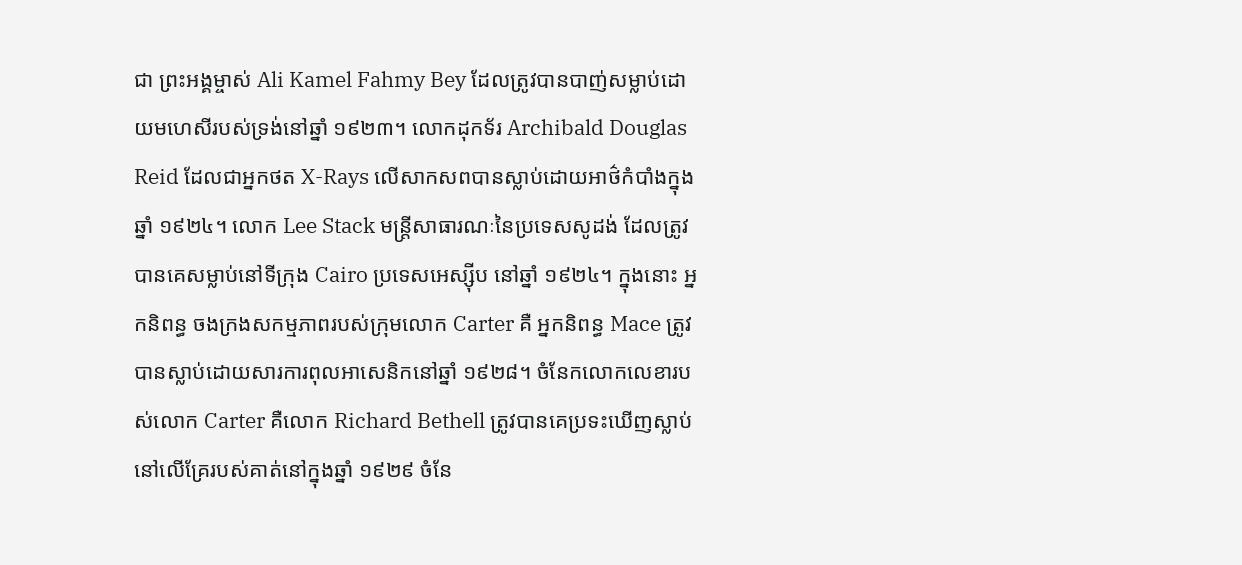ជា ព្រះអង្គម្ចាស់ Ali Kamel Fahmy Bey ដែលត្រូវបានបាញ់សម្លាប់ដោយមហេសីរបស់ទ្រង់នៅឆ្នាំ ១៩២៣។ លោកដុកទ័រ Archibald Douglas Reid ដែលជាអ្នកថត X-Rays លើសាកសពបានស្លាប់ដោយអាថ៌កំបាំងក្នុងឆ្នាំ ១៩២៤។ លោក Lee Stack មន្ត្រីសាធារណៈនៃប្រទេសសូដង់ ដែលត្រូវបានគេសម្លាប់នៅទីក្រុង Cairo ប្រទេសអេស្ស៊ីប នៅឆ្នាំ ១៩២៤។ ក្នុងនោះ អ្នកនិពន្ធ ចងក្រងសកម្មភាពរបស់ក្រុមលោក Carter គឺ អ្នកនិពន្ធ Mace ត្រូវបានស្លាប់ដោយសារការពុលអាសេនិកនៅឆ្នាំ ១៩២៨។ ចំនែកលោកលេខារបស់លោក Carter គឺលោក Richard Bethell ត្រូវបានគេប្រទះឃើញស្លាប់នៅលើគ្រែរបស់គាត់នៅក្នុងឆ្នាំ ១៩២៩ ចំនែ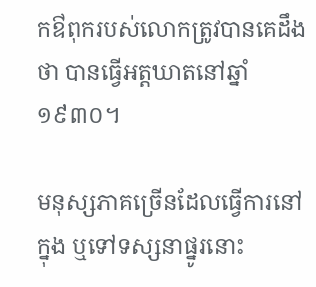កឳពុករបស់លោកត្រូវបានគេដឹងថា បានធ្វើអត្តឃាតនៅឆ្នាំ ១៩៣០។

មនុស្សភាគច្រើនដែលធ្វើការនៅក្នុង ឬទៅទស្សនាផ្នូរនោះ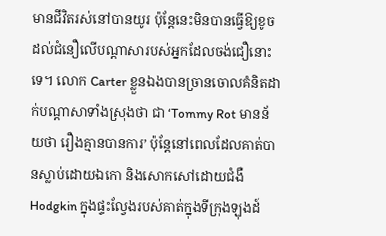មានជីវិតរស់នៅបានយូរ ប៉ុន្តែនេះមិនបានធ្វើឱ្យខូចដល់ជំនឿលើបណ្តាសារបស់អ្នកដែលចង់ជឿនោះទេ។ លោក Carter ខ្លួនឯងបានច្រានចោលគំនិតដាក់បណ្តាសាទាំងស្រុងថា ជា ‘Tommy Rot មានន័យថា រឿងគ្មានបានការ’ ប៉ុន្តែនៅពេលដែលគាត់បានស្លាប់ដោយឯកោ និងសោកសៅដោយជំងឺ Hodgkin ក្នុងផ្ទះល្វែងរបស់គាត់ក្នុងទីក្រុងឡុងដ៍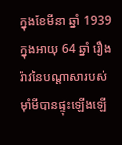ក្នុងខែមីនា ឆ្នាំ 1939 ក្នុងអាយុ 64 ឆ្នាំ រឿងរ៉ាវនៃបណ្តាសារបស់ម៉ាំមីបានផ្ទុះឡើងឡើ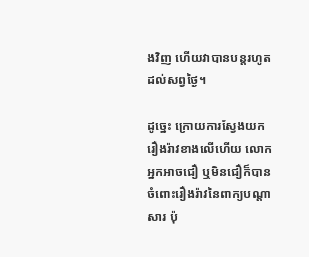ងវិញ ហើយវាបានបន្តរហូតដល់សព្វថ្ងៃ។

ដូច្នេះ ក្រោយការស្វែងយករឿងរ៉ាវខាងលើហើយ លោកអ្នកអាចជឿ ឬមិនជឿក៏បាន ចំពោះរឿងរ៉ាវនៃពាក្យបណ្តាសារ ប៉ុ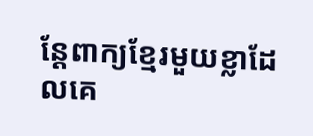ន្តែពាក្យខ្មែរមួយខ្លាដែលគេ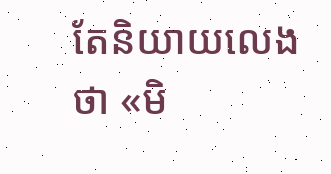តែនិយាយលេងថា «មិ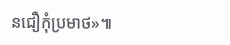នជឿកុំប្រមាថ»៕